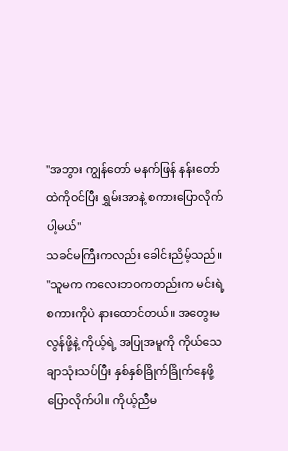"အဘွား ကျွန်တော် မနက်ဖြန် နန်းတော်ထဲကိုဝင်ပြီး ရွှမ်းအာနဲ့ စကားပြောလိုက်ပါ့မယ်"
သခင်မကြီးကလည်း ခေါင်းညိမ့်သည်။
"သူမက ကလေးဘဝကတည်းက မင်းရဲ့စကားကိုပဲ နားထောင်တယ်။ အတွေးမလွန်ဖို့နဲ့ ကိုယ့်ရဲ့ အပြုအမူကို ကိုယ်သေချာသုံးသပ်ပြီး နှစ်နှစ်ခြိုက်ခြိုက်နေဖို့ ပြောလိုက်ပါ။ ကိုယ့်ညီမ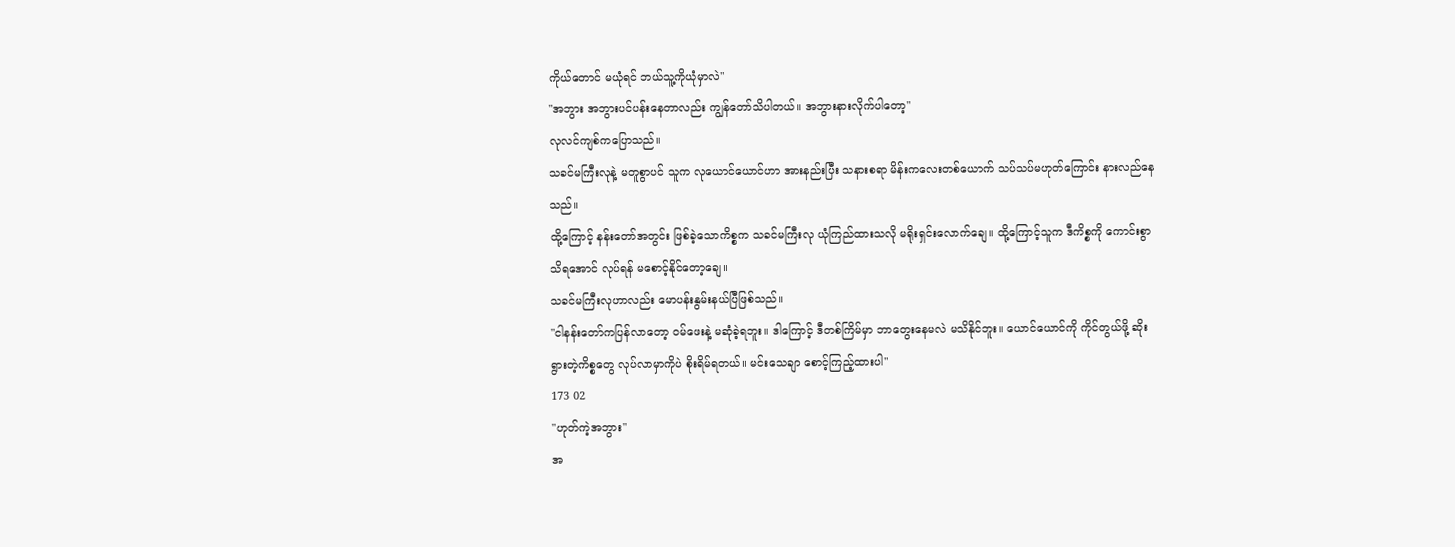ကိုယ်တောင် မယုံရင် ဘယ်သူ့ကိုယုံမှာလဲ"
"အဘွား အဘွားပင်ပန်းနေတာလည်း ကျွန်တော်သိပါတယ်။ အဘွားနားလိုက်ပါတော့"
လုလင်ကျစ်ကပြောသည်။
သခင်မကြီးလုနဲ့ မတူစွာပင် သူက လုယောင်ယောင်ဟာ အားနည်းပြီး သနားစရာ မိန်းကလေးတစ်ယောက် သပ်သပ်မဟုတ်ကြောင်း နားလည်နေသည်။
ထို့ကြောင့် နန်းတော်အတွင်း ဖြစ်ခဲ့သောကိစ္စက သခင်မကြီးလု ယုံကြည်ထားသလို မရိုးရှင်းလောက်ချေ။ ထို့ကြောင့်သူက ဒီကိစ္စကို ကောင်းစွာသိရအောင် လုပ်ရန် မစောင့်နိုင်တော့ချေ။
သခင်မကြီးလုဟာလည်း မောပန်းနွမ်းနယ်ပြီဖြစ်သည်။
"ငါနန်းတော်ကပြန်လာတော့ ဝမ်ဖေးနဲ့ မဆုံခဲ့ရဘူး။ ဒါကြောင့် ဒီတစ်ကြိမ်မှာ ဘာတွေးနေမလဲ မသိနိုင်ဘူး။ ယောင်ယောင်ကို ကိုင်တွယ်ဖို့ ဆိုးရွားတဲ့ကိစ္စတွေ လုပ်လာမှာကိုပဲ စိုးရိမ်ရတယ်။ မင်းသေချာ စောင့်ကြည့်ထားပါ"
173 02
"ဟုတ်ကဲ့အဘွား"
အ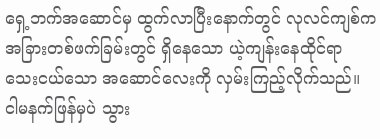ရှေ့ဘက်အဆောင်မှ ထွက်လာပြီးနောက်တွင် လုလင်ကျစ်က အခြားတစ်ဖက်ခြမ်းတွင် ရှိနေသော ယဲ့ကျန်းနေထိုင်ရာ သေးငယ်သော အဆောင်လေးကို လှမ်းကြည့်လိုက်သည်။
ငါမနက်ဖြန်မှပဲ သွား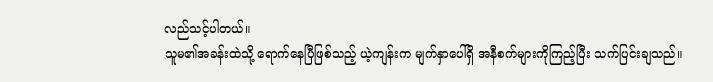လည်သင့်ပါတယ်။
သူမ၏အခန်းထဲသို့ ရောက်နေပြီဖြစ်သည့် ယဲ့ကျန်းက မျက်နှာပေါ်ရှိ အနီစက်များကိုကြည့်ပြီး သက်ပြင်းချသည်။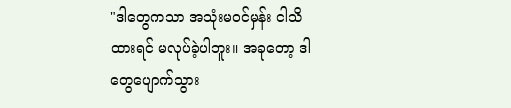"ဒါတွေကသာ အသုံးမဝင်မှန်း ငါသိထားရင် မလုပ်ခဲ့ပါဘူး။ အခုတော့ ဒါတွေပျောက်သွား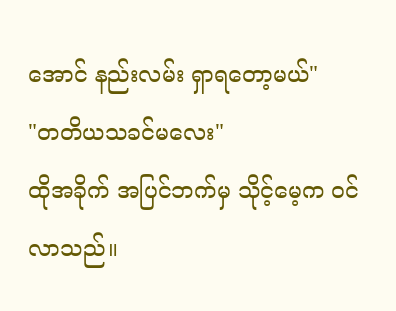အောင် နည်းလမ်း ရှာရတော့မယ်"
"တတိယသခင်မလေး"
ထိုအခိုက် အပြင်ဘက်မှ သိုင့်မေ့က ဝင်လာသည်။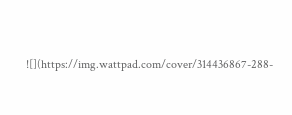![](https://img.wattpad.com/cover/314436867-288-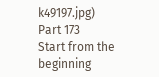k49197.jpg)
Part 173
Start from the beginning